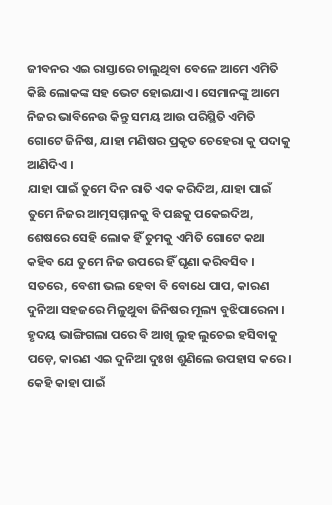ଜୀବନର ଏଇ ରାସ୍ତାରେ ଚାଲୁଥିବା ବେଳେ ଆମେ ଏମିତି କିଛି ଲୋକଙ୍କ ସହ ଭେଟ ହୋଇଯାଏ। ସେମାନଙ୍କୁ ଆମେ ନିଜର ଭାବିନେଉ କିନ୍ତୁ ସମୟ ଆଉ ପରିସ୍ଥିତି ଏମିତି ଗୋଟେ ଜିନିଷ, ଯାହା ମଣିଷର ପ୍ରକୃତ ଚେହେରା କୁ ପଦାକୁ ଆଣିଦିଏ ।
ଯାହା ପାଇଁ ତୁମେ ଦିନ ରାତି ଏକ କରିଦିଅ, ଯାହା ପାଇଁ ତୁମେ ନିଜର ଆତ୍ମସମ୍ମାନକୁ ବି ପଛକୁ ପକେଇଦିଅ, ଶେଷରେ ସେହି ଲୋକ ହିଁ ତୁମକୁ ଏମିତି ଗୋଟେ କଥା କହିବ ଯେ ତୁମେ ନିଜ ଉପରେ ହିଁ ଘୃଣା କରିବସିବ ।
ସତରେ, ବେଶୀ ଭଲ ହେବା ବି ବୋଧେ ପାପ, କାରଣ ଦୁନିଆ ସହଜରେ ମିଳୁଥୁବା ଜିନିଷର ମୂଲ୍ୟ ବୁଝିପାରେନା ।
ହୃଦୟ ଭାଙ୍ଗିଗଲା ପରେ ବି ଆଖି ଲୁହ ଲୁଚେଇ ହସିବାକୁ ପଡ଼େ, କାରଣ ଏଇ ଦୁନିଆ ଦୁଃଖ ଶୁଣିଲେ ଉପହାସ କରେ । କେହି କାହା ପାଇଁ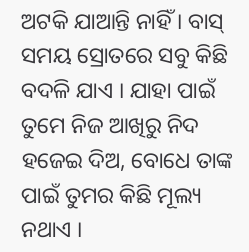ଅଟକି ଯାଆନ୍ତି ନାହିଁ । ବାସ୍ ସମୟ ସ୍ରୋତରେ ସବୁ କିଛି ବଦଳି ଯାଏ । ଯାହା ପାଇଁ ତୁମେ ନିଜ ଆଖିରୁ ନିଦ ହଜେଇ ଦିଅ, ବୋଧେ ତାଙ୍କ ପାଇଁ ତୁମର କିଛି ମୂଲ୍ୟ ନଥାଏ ।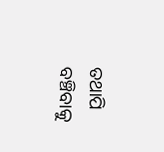ତଥାପି ବଞ୍ଚିବାକୁ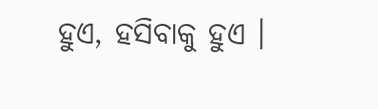ହୁଏ, ହସିବାକୁ ହୁଏ ।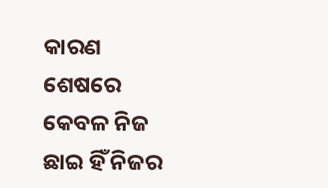କାରଣ ଶେଷରେ କେବଳ ନିଜ ଛାଇ ହିଁ ନିଜର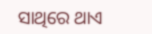ସାଥିରେ ଥାଏ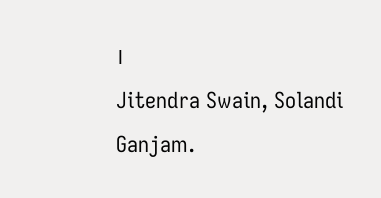।
Jitendra Swain, Solandi Ganjam.